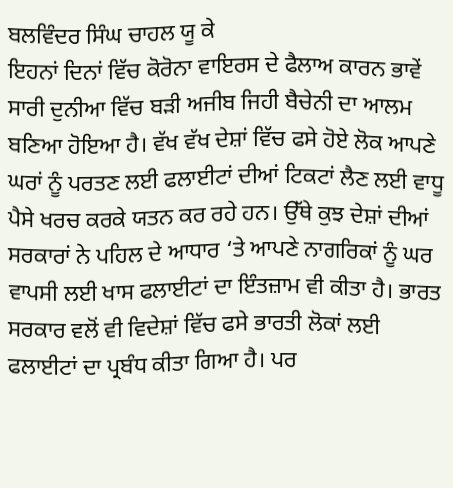ਬਲਵਿੰਦਰ ਸਿੰਘ ਚਾਹਲ ਯੂ ਕੇ
ਇਹਨਾਂ ਦਿਨਾਂ ਵਿੱਚ ਕੋਰੋਨਾ ਵਾਇਰਸ ਦੇ ਫੈਲਾਅ ਕਾਰਨ ਭਾਵੇਂ ਸਾਰੀ ਦੁਨੀਆ ਵਿੱਚ ਬੜੀ ਅਜੀਬ ਜਿਹੀ ਬੈਚੇਨੀ ਦਾ ਆਲਮ ਬਣਿਆ ਹੋਇਆ ਹੈ। ਵੱਖ ਵੱਖ ਦੇਸ਼ਾਂ ਵਿੱਚ ਫਸੇ ਹੋਏ ਲੋਕ ਆਪਣੇ ਘਰਾਂ ਨੂੰ ਪਰਤਣ ਲਈ ਫਲਾਈਟਾਂ ਦੀਆਂ ਟਿਕਟਾਂ ਲੈਣ ਲਈ ਵਾਧੂ ਪੈਸੇ ਖਰਚ ਕਰਕੇ ਯਤਨ ਕਰ ਰਹੇ ਹਨ। ਉੱਥੇ ਕੁਝ ਦੇਸ਼ਾਂ ਦੀਆਂ ਸਰਕਾਰਾਂ ਨੇ ਪਹਿਲ ਦੇ ਆਧਾਰ ‘ਤੇ ਆਪਣੇ ਨਾਗਰਿਕਾਂ ਨੂੰ ਘਰ ਵਾਪਸੀ ਲਈ ਖਾਸ ਫਲਾਈਟਾਂ ਦਾ ਇੰਤਜ਼ਾਮ ਵੀ ਕੀਤਾ ਹੈ। ਭਾਰਤ ਸਰਕਾਰ ਵਲੋਂ ਵੀ ਵਿਦੇਸ਼ਾਂ ਵਿੱਚ ਫਸੇ ਭਾਰਤੀ ਲੋਕਾਂ ਲਈ ਫਲਾਈਟਾਂ ਦਾ ਪ੍ਰਬੰਧ ਕੀਤਾ ਗਿਆ ਹੈ। ਪਰ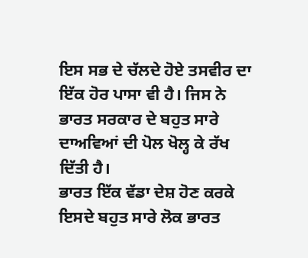ਇਸ ਸਭ ਦੇ ਚੱਲਦੇ ਹੋਏ ਤਸਵੀਰ ਦਾ ਇੱਕ ਹੋਰ ਪਾਸਾ ਵੀ ਹੈ। ਜਿਸ ਨੇ ਭਾਰਤ ਸਰਕਾਰ ਦੇ ਬਹੁਤ ਸਾਰੇ ਦਾਅਵਿਆਂ ਦੀ ਪੋਲ ਖੋਲ੍ਹ ਕੇ ਰੱਖ ਦਿੱਤੀ ਹੈ।
ਭਾਰਤ ਇੱਕ ਵੱਡਾ ਦੇਸ਼ ਹੋਣ ਕਰਕੇ ਇਸਦੇ ਬਹੁਤ ਸਾਰੇ ਲੋਕ ਭਾਰਤ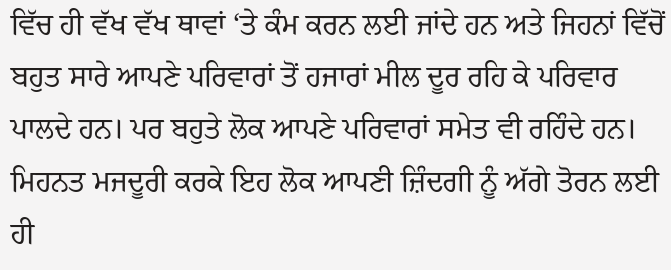ਵਿੱਚ ਹੀ ਵੱਖ ਵੱਖ ਥਾਵਾਂ ‘ਤੇ ਕੰਮ ਕਰਨ ਲਈ ਜਾਂਦੇ ਹਨ ਅਤੇ ਜਿਹਨਾਂ ਵਿੱਚੋਂ ਬਹੁਤ ਸਾਰੇ ਆਪਣੇ ਪਰਿਵਾਰਾਂ ਤੋਂ ਹਜਾਰਾਂ ਮੀਲ ਦੂਰ ਰਹਿ ਕੇ ਪਰਿਵਾਰ ਪਾਲਦੇ ਹਨ। ਪਰ ਬਹੁਤੇ ਲੋਕ ਆਪਣੇ ਪਰਿਵਾਰਾਂ ਸਮੇਤ ਵੀ ਰਹਿੰਦੇ ਹਨ। ਮਿਹਨਤ ਮਜਦੂਰੀ ਕਰਕੇ ਇਹ ਲੋਕ ਆਪਣੀ ਜ਼ਿੰਦਗੀ ਨੂੰ ਅੱਗੇ ਤੋਰਨ ਲਈ ਹੀ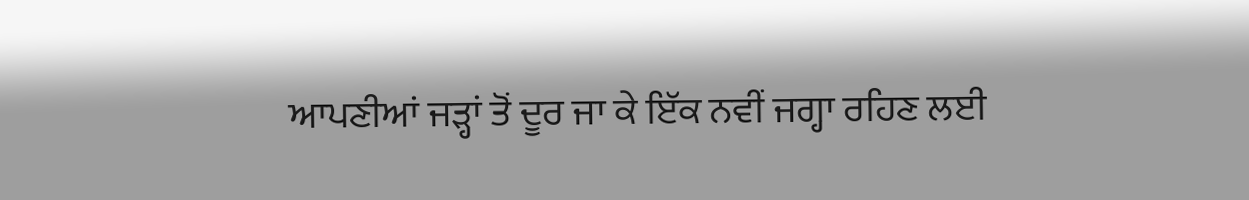ਆਪਣੀਆਂ ਜੜ੍ਹਾਂ ਤੋਂ ਦੂਰ ਜਾ ਕੇ ਇੱਕ ਨਵੀਂ ਜਗ੍ਹਾ ਰਹਿਣ ਲਈ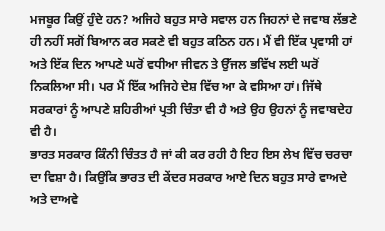ਮਜਬੂਰ ਕਿਉਂ ਹੁੰਦੇ ਹਨ? ਅਜਿਹੇ ਬਹੁਤ ਸਾਰੇ ਸਵਾਲ ਹਨ ਜਿਹਨਾਂ ਦੇ ਜਵਾਬ ਲੱਭਣੇ ਹੀ ਨਹੀਂ ਸਗੋਂ ਬਿਆਨ ਕਰ ਸਕਣੇ ਵੀ ਬਹੁਤ ਕਠਿਨ ਹਨ। ਮੈਂ ਵੀ ਇੱਕ ਪ੍ਰਵਾਸੀ ਹਾਂ ਅਤੇ ਇੱਕ ਦਿਨ ਆਪਣੇ ਘਰੋਂ ਵਧੀਆ ਜੀਵਨ ਤੇ ਉੱਜਲ ਭਵਿੱਖ ਲਈ ਘਰੋਂ ਨਿਕਲਿਆ ਸੀ। ਪਰ ਮੈਂ ਇੱਕ ਅਜਿਹੇ ਦੇਸ਼ ਵਿੱਚ ਆ ਕੇ ਵਸਿਆ ਹਾਂ। ਜਿੱਥੇ ਸਰਕਾਰਾਂ ਨੂੰ ਆਪਣੇ ਸ਼ਹਿਰੀਆਂ ਪ੍ਰਤੀ ਚਿੰਤਾ ਵੀ ਹੈ ਅਤੇ ਉਹ ਉਹਨਾਂ ਨੂੰ ਜਵਾਬਦੇਹ ਵੀ ਹੈ।
ਭਾਰਤ ਸਰਕਾਰ ਕਿੰਨੀ ਚਿੰਤਤ ਹੈ ਜਾਂ ਕੀ ਕਰ ਰਹੀ ਹੈ ਇਹ ਇਸ ਲੇਖ ਵਿੱਚ ਚਰਚਾ ਦਾ ਵਿਸ਼ਾ ਹੈ। ਕਿਉਂਕਿ ਭਾਰਤ ਦੀ ਕੇਂਦਰ ਸਰਕਾਰ ਆਏ ਦਿਨ ਬਹੁਤ ਸਾਰੇ ਵਾਅਦੇ ਅਤੇ ਦਾਅਵੇ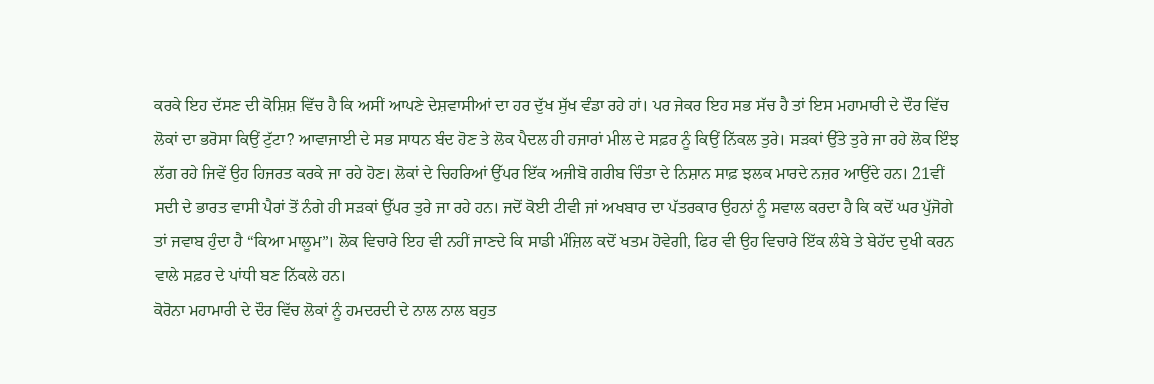ਕਰਕੇ ਇਹ ਦੱਸਣ ਦੀ ਕੋਸ਼ਿਸ਼ ਵਿੱਚ ਹੈ ਕਿ ਅਸੀਂ ਆਪਣੇ ਦੇਸ਼ਵਾਸੀਆਂ ਦਾ ਹਰ ਦੁੱਖ ਸੁੱਖ ਵੰਡਾ ਰਹੇ ਹਾਂ। ਪਰ ਜੇਕਰ ਇਹ ਸਭ ਸੱਚ ਹੈ ਤਾਂ ਇਸ ਮਹਾਮਾਰੀ ਦੇ ਦੌਰ ਵਿੱਚ ਲੋਕਾਂ ਦਾ ਭਰੋਸਾ ਕਿਉਂ ਟੁੱਟਾ? ਆਵਾਜਾਈ ਦੇ ਸਭ ਸਾਧਨ ਬੰਦ ਹੋਣ ਤੇ ਲੋਕ ਪੈਦਲ ਹੀ ਹਜਾਰਾਂ ਮੀਲ ਦੇ ਸਫ਼ਰ ਨੂੰ ਕਿਉਂ ਨਿੱਕਲ ਤੁਰੇ। ਸੜਕਾਂ ਉੱਤੇ ਤੁਰੇ ਜਾ ਰਹੇ ਲੋਕ ਇੰਝ ਲੱਗ ਰਹੇ ਜਿਵੇਂ ਉਹ ਹਿਜਰਤ ਕਰਕੇ ਜਾ ਰਹੇ ਹੋਣ। ਲੋਕਾਂ ਦੇ ਚਿਹਰਿਆਂ ਉੱਪਰ ਇੱਕ ਅਜੀਬੋ ਗਰੀਬ ਚਿੰਤਾ ਦੇ ਨਿਸ਼ਾਨ ਸਾਫ਼ ਝਲਕ ਮਾਰਦੇ ਨਜ਼ਰ ਆਉਂਦੇ ਹਨ। 21ਵੀਂ ਸਦੀ ਦੇ ਭਾਰਤ ਵਾਸੀ ਪੈਰਾਂ ਤੋਂ ਨੰਗੇ ਹੀ ਸੜਕਾਂ ਉੱਪਰ ਤੁਰੇ ਜਾ ਰਹੇ ਹਨ। ਜਦੋਂ ਕੋਈ ਟੀਵੀ ਜਾਂ ਅਖਬਾਰ ਦਾ ਪੱਤਰਕਾਰ ਉਹਨਾਂ ਨੂੰ ਸਵਾਲ ਕਰਦਾ ਹੈ ਕਿ ਕਦੋਂ ਘਰ ਪੁੱਜੋਗੇ ਤਾਂ ਜਵਾਬ ਹੁੰਦਾ ਹੈ “ਕਿਆ ਮਾਲੂਮ”। ਲੋਕ ਵਿਚਾਰੇ ਇਹ ਵੀ ਨਹੀਂ ਜਾਣਦੇ ਕਿ ਸਾਡੀ ਮੰਜ਼ਿਲ ਕਦੋਂ ਖਤਮ ਹੋਵੇਗੀ, ਫਿਰ ਵੀ ਉਹ ਵਿਚਾਰੇ ਇੱਕ ਲੰਬੇ ਤੇ ਬੇਹੱਦ ਦੁਖੀ ਕਰਨ ਵਾਲੇ ਸਫ਼ਰ ਦੇ ਪਾਂਧੀ ਬਣ ਨਿੱਕਲੇ ਹਨ।
ਕੋਰੋਨਾ ਮਹਾਮਾਰੀ ਦੇ ਦੌਰ ਵਿੱਚ ਲੋਕਾਂ ਨੂੰ ਹਮਦਰਦੀ ਦੇ ਨਾਲ ਨਾਲ ਬਹੁਤ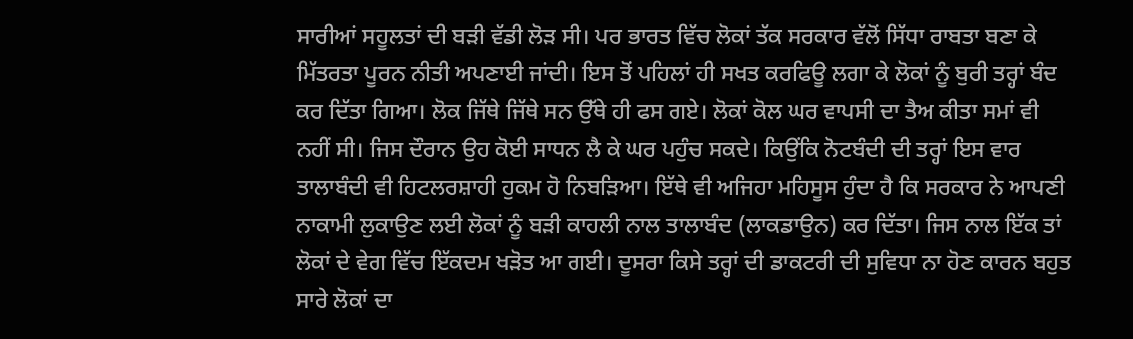ਸਾਰੀਆਂ ਸਹੂਲਤਾਂ ਦੀ ਬੜੀ ਵੱਡੀ ਲੋੜ ਸੀ। ਪਰ ਭਾਰਤ ਵਿੱਚ ਲੋਕਾਂ ਤੱਕ ਸਰਕਾਰ ਵੱਲੋਂ ਸਿੱਧਾ ਰਾਬਤਾ ਬਣਾ ਕੇ ਮਿੱਤਰਤਾ ਪੂਰਨ ਨੀਤੀ ਅਪਣਾਈ ਜਾਂਦੀ। ਇਸ ਤੋਂ ਪਹਿਲਾਂ ਹੀ ਸਖਤ ਕਰਫਿਊ ਲਗਾ ਕੇ ਲੋਕਾਂ ਨੂੰ ਬੁਰੀ ਤਰ੍ਹਾਂ ਬੰਦ ਕਰ ਦਿੱਤਾ ਗਿਆ। ਲੋਕ ਜਿੱਥੇ ਜਿੱਥੇ ਸਨ ਉੱਥੇ ਹੀ ਫਸ ਗਏ। ਲੋਕਾਂ ਕੋਲ ਘਰ ਵਾਪਸੀ ਦਾ ਤੈਅ ਕੀਤਾ ਸਮਾਂ ਵੀ ਨਹੀਂ ਸੀ। ਜਿਸ ਦੌਰਾਨ ਉਹ ਕੋਈ ਸਾਧਨ ਲੈ ਕੇ ਘਰ ਪਹੁੰਚ ਸਕਦੇ। ਕਿਉਂਕਿ ਨੋਟਬੰਦੀ ਦੀ ਤਰ੍ਹਾਂ ਇਸ ਵਾਰ ਤਾਲਾਬੰਦੀ ਵੀ ਹਿਟਲਰਸ਼ਾਹੀ ਹੁਕਮ ਹੋ ਨਿਬੜਿਆ। ਇੱਥੇ ਵੀ ਅਜਿਹਾ ਮਹਿਸੂਸ ਹੁੰਦਾ ਹੈ ਕਿ ਸਰਕਾਰ ਨੇ ਆਪਣੀ ਨਾਕਾਮੀ ਲੁਕਾਉਣ ਲਈ ਲੋਕਾਂ ਨੂੰ ਬੜੀ ਕਾਹਲੀ ਨਾਲ ਤਾਲਾਬੰਦ (ਲਾਕਡਾਉਨ) ਕਰ ਦਿੱਤਾ। ਜਿਸ ਨਾਲ ਇੱਕ ਤਾਂ ਲੋਕਾਂ ਦੇ ਵੇਗ ਵਿੱਚ ਇੱਕਦਮ ਖੜੋਤ ਆ ਗਈ। ਦੂਸਰਾ ਕਿਸੇ ਤਰ੍ਹਾਂ ਦੀ ਡਾਕਟਰੀ ਦੀ ਸੁਵਿਧਾ ਨਾ ਹੋਣ ਕਾਰਨ ਬਹੁਤ ਸਾਰੇ ਲੋਕਾਂ ਦਾ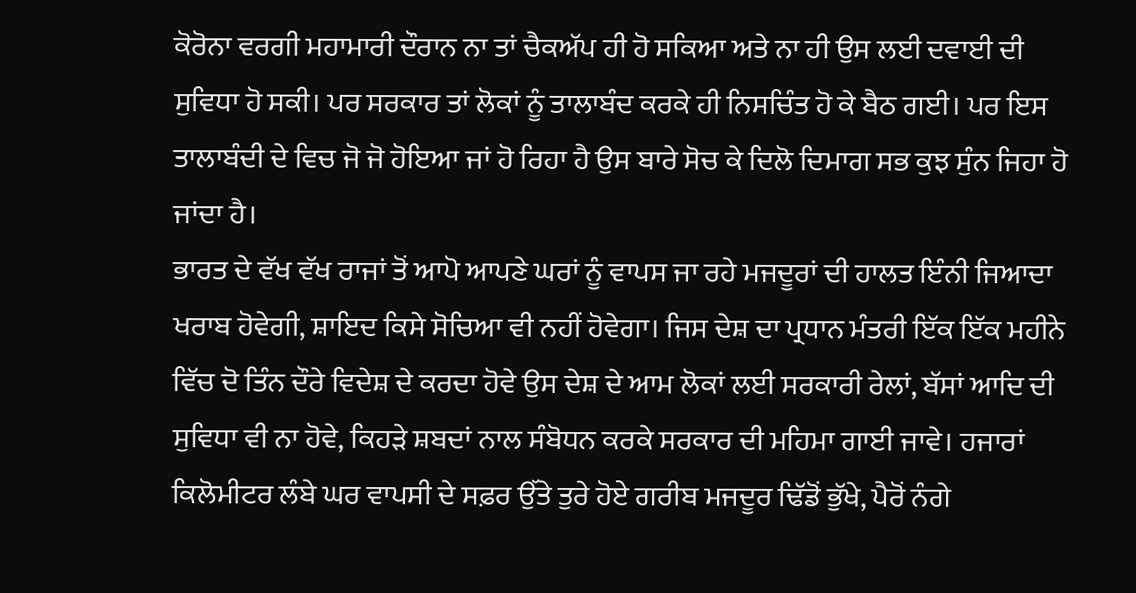ਕੋਰੋਨਾ ਵਰਗੀ ਮਹਾਮਾਰੀ ਦੌਰਾਨ ਨਾ ਤਾਂ ਚੈਕਅੱਪ ਹੀ ਹੋ ਸਕਿਆ ਅਤੇ ਨਾ ਹੀ ਉਸ ਲਈ ਦਵਾਈ ਦੀ ਸੁਵਿਧਾ ਹੋ ਸਕੀ। ਪਰ ਸਰਕਾਰ ਤਾਂ ਲੋਕਾਂ ਨੂੰ ਤਾਲਾਬੰਦ ਕਰਕੇ ਹੀ ਨਿਸਚਿੰਤ ਹੋ ਕੇ ਬੈਠ ਗਈ। ਪਰ ਇਸ ਤਾਲਾਬੰਦੀ ਦੇ ਵਿਚ ਜੋ ਜੋ ਹੋਇਆ ਜਾਂ ਹੋ ਰਿਹਾ ਹੈ ਉਸ ਬਾਰੇ ਸੋਚ ਕੇ ਦਿਲੋ ਦਿਮਾਗ ਸਭ ਕੁਝ ਸੁੰਨ ਜਿਹਾ ਹੋ ਜਾਂਦਾ ਹੈ।
ਭਾਰਤ ਦੇ ਵੱਖ ਵੱਖ ਰਾਜਾਂ ਤੋਂ ਆਪੋ ਆਪਣੇ ਘਰਾਂ ਨੂੰ ਵਾਪਸ ਜਾ ਰਹੇ ਮਜਦੂਰਾਂ ਦੀ ਹਾਲਤ ਇੰਨੀ ਜਿਆਦਾ ਖਰਾਬ ਹੋਵੇਗੀ, ਸ਼ਾਇਦ ਕਿਸੇ ਸੋਚਿਆ ਵੀ ਨਹੀਂ ਹੋਵੇਗਾ। ਜਿਸ ਦੇਸ਼ ਦਾ ਪ੍ਰਧਾਨ ਮੰਤਰੀ ਇੱਕ ਇੱਕ ਮਹੀਨੇ ਵਿੱਚ ਦੋ ਤਿੰਨ ਦੌਰੇ ਵਿਦੇਸ਼ ਦੇ ਕਰਦਾ ਹੋਵੇ ਉਸ ਦੇਸ਼ ਦੇ ਆਮ ਲੋਕਾਂ ਲਈ ਸਰਕਾਰੀ ਰੇਲਾਂ, ਬੱਸਾਂ ਆਦਿ ਦੀ ਸੁਵਿਧਾ ਵੀ ਨਾ ਹੋਵੇ, ਕਿਹੜੇ ਸ਼ਬਦਾਂ ਨਾਲ ਸੰਬੋਧਨ ਕਰਕੇ ਸਰਕਾਰ ਦੀ ਮਹਿਮਾ ਗਾਈ ਜਾਵੇ। ਹਜਾਰਾਂ ਕਿਲੋਮੀਟਰ ਲੰਬੇ ਘਰ ਵਾਪਸੀ ਦੇ ਸਫ਼ਰ ਉੱਤੇ ਤੁਰੇ ਹੋਏ ਗਰੀਬ ਮਜਦੂਰ ਢਿੱਡੋਂ ਭੁੱਖੇ, ਪੈਰੋਂ ਨੰਗੇ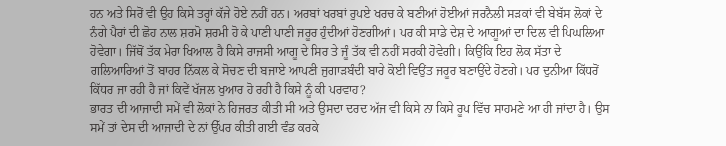ਹਨ ਅਤੇ ਸਿਰੋਂ ਵੀ ਉਹ ਕਿਸੇ ਤਰ੍ਹਾਂ ਕੱਜੇ ਹੋਏ ਨਹੀਂ ਹਨ। ਅਰਬਾਂ ਖਰਬਾਂ ਰੁਪਏ ਖਰਚ ਕੇ ਬਣੀਆਂ ਹੋਈਆਂ ਜਰਨੈਲੀ ਸੜਕਾਂ ਵੀ ਬੇਬੱਸ ਲੋਕਾਂ ਦੇ ਨੰਗੇ ਪੈਰਾਂ ਦੀ ਛੋਹ ਨਾਲ ਸ਼ਰਮੋ ਸ਼ਰਮੀ ਹੋ ਕੇ ਪਾਣੀ ਪਾਣੀ ਜਰੂਰ ਹੁੰਦੀਆਂ ਹੋਣਗੀਆਂ। ਪਰ ਕੀ ਸਾਡੇ ਦੇਸ਼ ਦੇ ਆਗੂਆਂ ਦਾ ਦਿਲ ਵੀ ਪਿਘਲਿਆ ਹੋਵੇਗਾ। ਜਿੱਥੋਂ ਤੱਕ ਮੇਰਾ ਖਿਆਲ ਹੈ ਕਿਸੇ ਰਾਜਸੀ ਆਗੂ ਦੇ ਸਿਰ ਤੇ ਜੂੰ ਤੱਕ ਵੀ ਨਹੀਂ ਸਰਕੀ ਹੋਵੇਗੀ। ਕਿਉਂਕਿ ਇਹ ਲੋਕ ਸੱਤਾ ਦੇ ਗਲਿਆਰਿਆਂ ਤੋਂ ਬਾਹਰ ਨਿੱਕਲ ਕੇ ਸੋਚਣ ਦੀ ਬਜਾਏ ਆਪਣੀ ਜੁਗਾੜਬੰਦੀ ਬਾਰੇ ਕੋਈ ਵਿਉਂਤ ਜਰੂਰ ਬਣਾਉਂਦੇ ਹੋਣਗੇ। ਪਰ ਦੁਨੀਆ ਕਿੱਧਰੋਂ ਕਿੱਧਰ ਜਾ ਰਹੀ ਹੈ ਜਾਂ ਕਿਵੇਂ ਖੱਜਲ ਖੁਆਰ ਹੋ ਰਹੀ ਹੈ ਕਿਸੇ ਨੂੰ ਕੀ ਪਰਵਾਹ?
ਭਾਰਤ ਦੀ ਆਜਾਦੀ ਸਮੇਂ ਵੀ ਲੋਕਾਂ ਨੇ ਹਿਜਰਤ ਕੀਤੀ ਸੀ ਅਤੇ ਉਸਦਾ ਦਰਦ ਅੱਜ ਵੀ ਕਿਸੇ ਨਾ ਕਿਸੇ ਰੂਪ ਵਿੱਚ ਸਾਹਮਣੇ ਆ ਹੀ ਜਾਂਦਾ ਹੈ। ਉਸ ਸਮੇਂ ਤਾਂ ਦੇਸ ਦੀ ਆਜਾਦੀ ਦੇ ਨਾਂ ਉੱਪਰ ਕੀਤੀ ਗਈ ਵੰਡ ਕਰਕੇ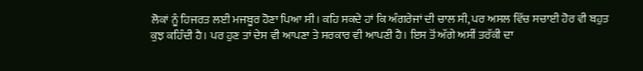ਲੋਕਾਂ ਨੂੰ ਹਿਜਰਤ ਲਈ ਮਜਬੂਰ ਹੋਣਾ ਪਿਆ ਸੀ। ਕਹਿ ਸਕਦੇ ਹਾਂ ਕਿ ਅੰਗਰੇਜਾਂ ਦੀ ਚਾਲ ਸੀ, ਪਰ ਅਸਲ ਵਿੱਚ ਸਚਾਈ ਹੋਰ ਵੀ ਬਹੁਤ ਕੁਝ ਕਹਿੰਦੀ ਹੈ। ਪਰ ਹੁਣ ਤਾਂ ਦੇਸ ਵੀ ਆਪਣਾ ਤੇ ਸਰਕਾਰ ਵੀ ਆਪਣੀ ਹੈ। ਇਸ ਤੋਂ ਅੱਗੇ ਅਸੀਂ ਤਰੱਕੀ ਦਾ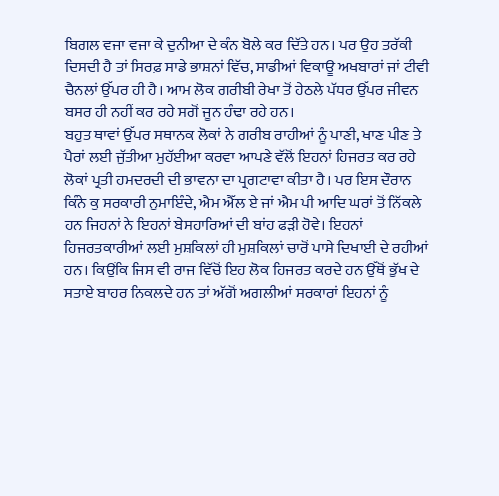ਬਿਗਲ ਵਜਾ ਵਜਾ ਕੇ ਦੁਨੀਆ ਦੇ ਕੰਨ ਬੋਲੇ ਕਰ ਦਿੱਤੇ ਹਨ। ਪਰ ਉਹ ਤਰੱਕੀ ਦਿਸਦੀ ਹੈ ਤਾਂ ਸਿਰਫ਼ ਸਾਡੇ ਭਾਸ਼ਨਾਂ ਵਿੱਚ, ਸਾਡੀਆਂ ਵਿਕਾਊ ਅਖਬਾਰਾਂ ਜਾਂ ਟੀਵੀ ਚੈਨਲਾਂ ਉੱਪਰ ਹੀ ਹੈ। ਆਮ ਲੋਕ ਗਰੀਬੀ ਰੇਖਾ ਤੋਂ ਹੇਠਲੇ ਪੱਧਰ ਉੱਪਰ ਜੀਵਨ ਬਸਰ ਹੀ ਨਹੀਂ ਕਰ ਰਹੇ ਸਗੋਂ ਜੂਨ ਹੰਢਾ ਰਹੇ ਹਨ।
ਬਹੁਤ ਥਾਵਾਂ ਉੱਪਰ ਸਥਾਨਕ ਲੋਕਾਂ ਨੇ ਗਰੀਬ ਰਾਹੀਆਂ ਨੂੰ ਪਾਣੀ, ਖਾਣ ਪੀਣ ਤੇ ਪੈਰਾਂ ਲਈ ਜੁੱਤੀਆ ਮੁਹੱਈਆ ਕਰਵਾ ਆਪਣੇ ਵੱਲੋਂ ਇਹਨਾਂ ਹਿਜਰਤ ਕਰ ਰਹੇ ਲੋਕਾਂ ਪ੍ਰਤੀ ਹਮਦਰਦੀ ਦੀ ਭਾਵਨਾ ਦਾ ਪ੍ਰਗਟਾਵਾ ਕੀਤਾ ਹੈ। ਪਰ ਇਸ ਦੌਰਾਨ ਕਿੰਨੇ ਕੁ ਸਰਕਾਰੀ ਨੁਮਾਇੰਦੇ, ਐਮ ਐੱਲ ਏ ਜਾਂ ਐਮ ਪੀ ਆਦਿ ਘਰਾਂ ਤੋਂ ਨਿੱਕਲੇ ਹਨ ਜਿਹਨਾਂ ਨੇ ਇਹਨਾਂ ਬੇਸਹਾਰਿਆਂ ਦੀ ਬਾਂਹ ਫੜੀ ਹੋਵੇ। ਇਹਨਾਂ ਹਿਜਰਤਕਾਰੀਆਂ ਲਈ ਮੁਸ਼ਕਿਲਾਂ ਹੀ ਮੁਸ਼ਕਿਲਾਂ ਚਾਰੋਂ ਪਾਸੇ ਦਿਖਾਈ ਦੇ ਰਹੀਆਂ ਹਨ। ਕਿਉਂਕਿ ਜਿਸ ਵੀ ਰਾਜ ਵਿੱਚੋਂ ਇਹ ਲੋਕ ਹਿਜਰਤ ਕਰਦੇ ਹਨ ਉੱਥੋਂ ਭੁੱਖ ਦੇ ਸਤਾਏ ਬਾਹਰ ਨਿਕਲਦੇ ਹਨ ਤਾਂ ਅੱਗੋਂ ਅਗਲੀਆਂ ਸਰਕਾਰਾਂ ਇਹਨਾਂ ਨੂੰ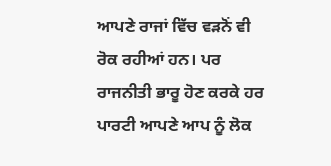ਆਪਣੇ ਰਾਜਾਂ ਵਿੱਚ ਵੜਨੋਂ ਵੀ ਰੋਕ ਰਹੀਆਂ ਹਨ। ਪਰ ਰਾਜਨੀਤੀ ਭਾਰੂ ਹੋਣ ਕਰਕੇ ਹਰ ਪਾਰਟੀ ਆਪਣੇ ਆਪ ਨੂੰ ਲੋਕ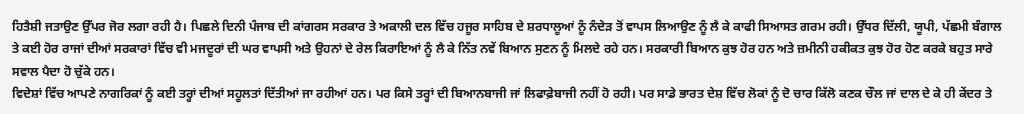ਹਿਤੈਸ਼ੀ ਜਤਾਉਣ ਉੱਪਰ ਜੋਰ ਲਗਾ ਰਹੀ ਹੈ। ਪਿਛਲੇ ਦਿਨੀ ਪੰਜਾਬ ਦੀ ਕਾਂਗਰਸ ਸਰਕਾਰ ਤੇ ਅਕਾਲੀ ਦਲ ਵਿੱਚ ਹਜੂਰ ਸਾਹਿਬ ਦੇ ਸ਼ਰਧਾਲੂਆਂ ਨੂੰ ਨੰਦੇੜ ਤੋਂ ਵਾਪਸ ਲਿਆਉਣ ਨੂੰ ਲੈ ਕੇ ਕਾਫੀ ਸਿਆਸਤ ਗਰਮ ਰਹੀ। ਉੱਧਰ ਦਿੱਲੀ, ਯੂਪੀ, ਪੱਛਮੀ ਬੰਗਾਲ ਤੇ ਕਈ ਹੋਰ ਰਾਜਾਂ ਦੀਆਂ ਸਰਕਾਰਾਂ ਵਿੱਚ ਵੀ ਮਜਦੂਰਾਂ ਦੀ ਘਰ ਵਾਪਸੀ ਅਤੇ ਉਹਨਾਂ ਦੇ ਰੇਲ ਕਿਰਾਇਆਂ ਨੂੰ ਲੈ ਕੇ ਨਿੱਤ ਨਵੇਂ ਬਿਆਨ ਸੁਣਨ ਨੂੰ ਮਿਲਦੇ ਰਹੇ ਹਨ। ਸਰਕਾਰੀ ਬਿਆਨ ਕੁਝ ਹੋਰ ਹਨ ਅਤੇ ਜ਼ਮੀਨੀ ਹਕੀਕਤ ਕੁਝ ਹੋਰ ਹੋਣ ਕਰਕੇ ਬਹੁਤ ਸਾਰੇ ਸਵਾਲ ਪੈਦਾ ਹੋ ਚੁੱਕੇ ਹਨ।
ਵਿਦੇਸ਼ਾਂ ਵਿੱਚ ਆਪਣੇ ਨਾਗਰਿਕਾਂ ਨੂੰ ਕਈ ਤਰ੍ਹਾਂ ਦੀਆਂ ਸਹੂਲਤਾਂ ਦਿੱਤੀਆਂ ਜਾ ਰਹੀਆਂ ਹਨ। ਪਰ ਕਿਸੇ ਤਰ੍ਹਾਂ ਦੀ ਬਿਆਨਬਾਜੀ ਜਾਂ ਲਿਫਾਫ਼ੇਬਾਜੀ ਨਹੀਂ ਹੋ ਰਹੀ। ਪਰ ਸਾਡੇ ਭਾਰਤ ਦੇਸ਼ ਵਿੱਚ ਲੋਕਾਂ ਨੂੰ ਦੋ ਚਾਰ ਕਿੱਲੋ ਕਣਕ ਚੌਲ ਜਾਂ ਦਾਲ ਦੇ ਕੇ ਹੀ ਕੇਂਦਰ ਤੇ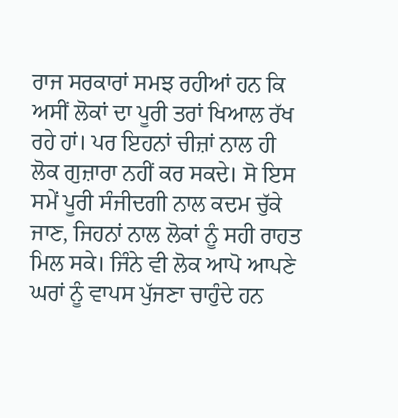ਰਾਜ ਸਰਕਾਰਾਂ ਸਮਝ ਰਹੀਆਂ ਹਨ ਕਿ ਅਸੀਂ ਲੋਕਾਂ ਦਾ ਪੂਰੀ ਤਰਾਂ ਖਿਆਲ ਰੱਖ ਰਹੇ ਹਾਂ। ਪਰ ਇਹਨਾਂ ਚੀਜ਼ਾਂ ਨਾਲ ਹੀ ਲੋਕ ਗੁਜ਼ਾਰਾ ਨਹੀਂ ਕਰ ਸਕਦੇ। ਸੋ ਇਸ ਸਮੇਂ ਪੂਰੀ ਸੰਜੀਦਗੀ ਨਾਲ ਕਦਮ ਚੁੱਕੇ ਜਾਣ, ਜਿਹਨਾਂ ਨਾਲ ਲੋਕਾਂ ਨੂੰ ਸਹੀ ਰਾਹਤ ਮਿਲ ਸਕੇ। ਜਿੰਨੇ ਵੀ ਲੋਕ ਆਪੋ ਆਪਣੇ ਘਰਾਂ ਨੂੰ ਵਾਪਸ ਪੁੱਜਣਾ ਚਾਹੁੰਦੇ ਹਨ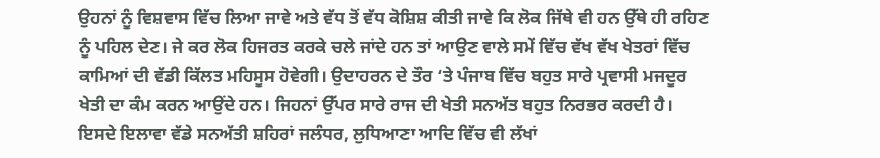ਉਹਨਾਂ ਨੂੰ ਵਿਸ਼ਵਾਸ ਵਿੱਚ ਲਿਆ ਜਾਵੇ ਅਤੇ ਵੱਧ ਤੋਂ ਵੱਧ ਕੋਸ਼ਿਸ਼ ਕੀਤੀ ਜਾਵੇ ਕਿ ਲੋਕ ਜਿੱਥੇ ਵੀ ਹਨ ਉੱਥੇ ਹੀ ਰਹਿਣ ਨੂੰ ਪਹਿਲ ਦੇਣ। ਜੇ ਕਰ ਲੋਕ ਹਿਜਰਤ ਕਰਕੇ ਚਲੇ ਜਾਂਦੇ ਹਨ ਤਾਂ ਆਉਣ ਵਾਲੇ ਸਮੇਂ ਵਿੱਚ ਵੱਖ ਵੱਖ ਖੇਤਰਾਂ ਵਿੱਚ ਕਾਮਿਆਂ ਦੀ ਵੱਡੀ ਕਿੱਲਤ ਮਹਿਸੂਸ ਹੋਵੇਗੀ। ਉਦਾਹਰਨ ਦੇ ਤੌਰ ‘ਤੇ ਪੰਜਾਬ ਵਿੱਚ ਬਹੁਤ ਸਾਰੇ ਪ੍ਰਵਾਸੀ ਮਜਦੂਰ ਖੇਤੀ ਦਾ ਕੰਮ ਕਰਨ ਆਉਂਦੇ ਹਨ। ਜਿਹਨਾਂ ਉੱਪਰ ਸਾਰੇ ਰਾਜ ਦੀ ਖੇਤੀ ਸਨਅੱਤ ਬਹੁਤ ਨਿਰਭਰ ਕਰਦੀ ਹੈ। ਇਸਦੇ ਇਲਾਵਾ ਵੱਡੇ ਸਨਅੱਤੀ ਸ਼ਹਿਰਾਂ ਜਲੰਧਰ, ਲੁਧਿਆਣਾ ਆਦਿ ਵਿੱਚ ਵੀ ਲੱਖਾਂ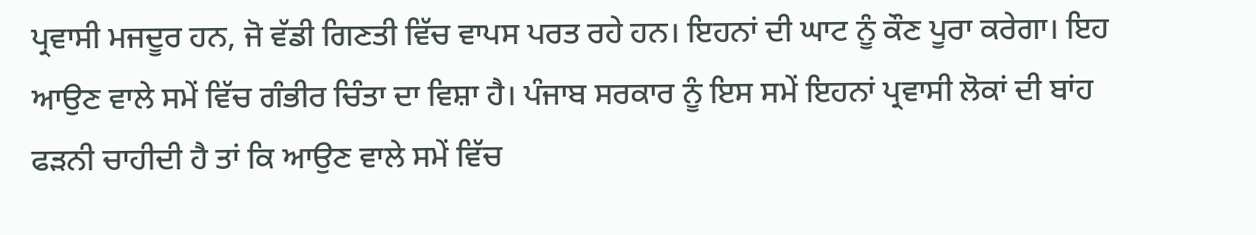ਪ੍ਰਵਾਸੀ ਮਜਦੂਰ ਹਨ, ਜੋ ਵੱਡੀ ਗਿਣਤੀ ਵਿੱਚ ਵਾਪਸ ਪਰਤ ਰਹੇ ਹਨ। ਇਹਨਾਂ ਦੀ ਘਾਟ ਨੂੰ ਕੌਣ ਪੂਰਾ ਕਰੇਗਾ। ਇਹ ਆਉਣ ਵਾਲੇ ਸਮੇਂ ਵਿੱਚ ਗੰਭੀਰ ਚਿੰਤਾ ਦਾ ਵਿਸ਼ਾ ਹੈ। ਪੰਜਾਬ ਸਰਕਾਰ ਨੂੰ ਇਸ ਸਮੇਂ ਇਹਨਾਂ ਪ੍ਰਵਾਸੀ ਲੋਕਾਂ ਦੀ ਬਾਂਹ ਫੜਨੀ ਚਾਹੀਦੀ ਹੈ ਤਾਂ ਕਿ ਆਉਣ ਵਾਲੇ ਸਮੇਂ ਵਿੱਚ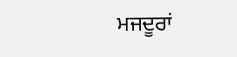ਮਜਦੂਰਾਂ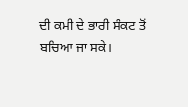ਦੀ ਕਮੀ ਦੇ ਭਾਰੀ ਸੰਕਟ ਤੋਂ ਬਚਿਆ ਜਾ ਸਕੇ।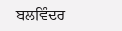ਬਲਵਿੰਦਰ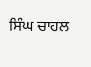ਸਿੰਘ ਚਾਹਲ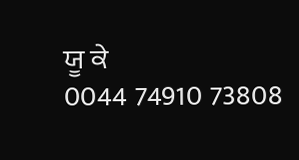ਯੂ ਕੇ
0044 74910 73808